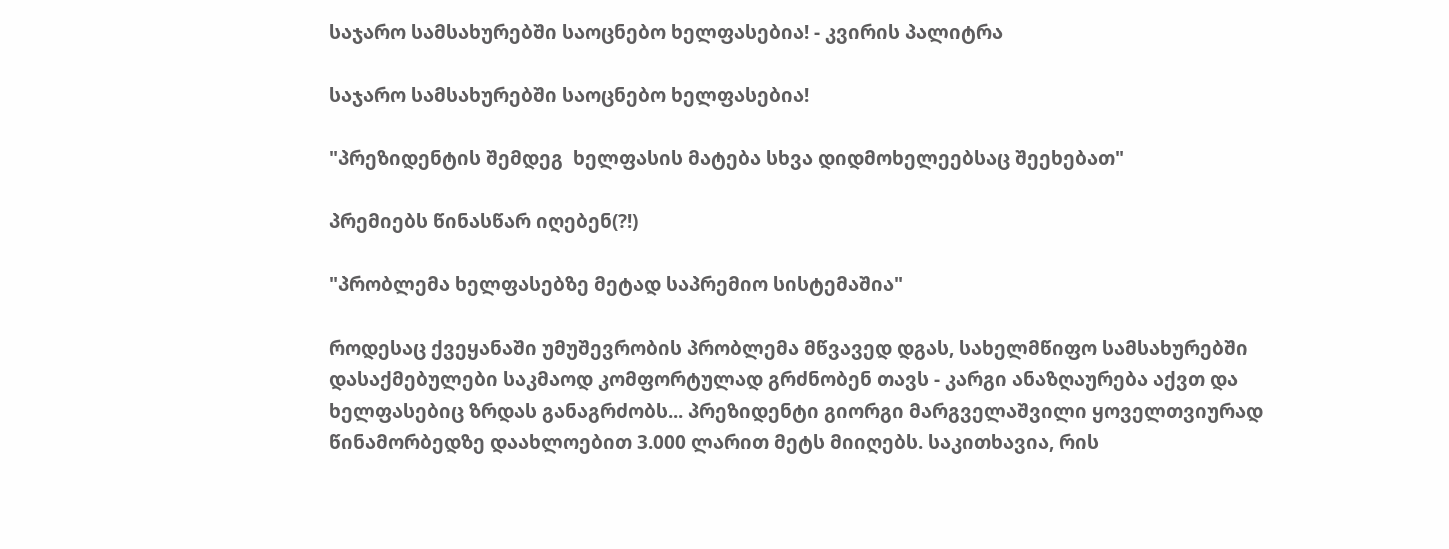საჯარო სამსახურებში საოცნებო ხელფასებია! - კვირის პალიტრა

საჯარო სამსახურებში საოცნებო ხელფასებია!

"პრეზიდენტის შემდეგ  ხელფასის მატება სხვა დიდმოხელეებსაც შეეხებათ"

პრემიებს წინასწარ იღებენ(?!)

"პრობლემა ხელფასებზე მეტად საპრემიო სისტემაშია"

როდესაც ქვეყანაში უმუშევრობის პრობლემა მწვავედ დგას, სახელმწიფო სამსახურებში დასაქმებულები საკმაოდ კომფორტულად გრძნობენ თავს - კარგი ანაზღაურება აქვთ და ხელფასებიც ზრდას განაგრძობს... პრეზიდენტი გიორგი მარგველაშვილი ყოველთვიურად წინამორბედზე დაახლოებით 3.000 ლარით მეტს მიიღებს. საკითხავია, რის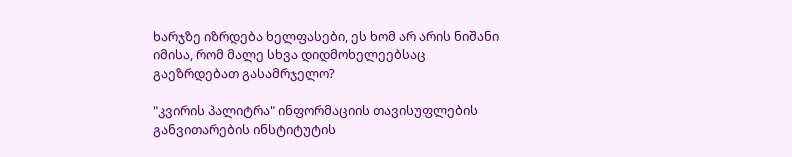ხარჯზე იზრდება ხელფასები, ეს ხომ არ არის ნიშანი იმისა, რომ მალე სხვა დიდმოხელეებსაც გაეზრდებათ გასამრჯელო?

"კვირის პალიტრა" ინფორმაციის თავისუფლების განვითარების ინსტიტუტის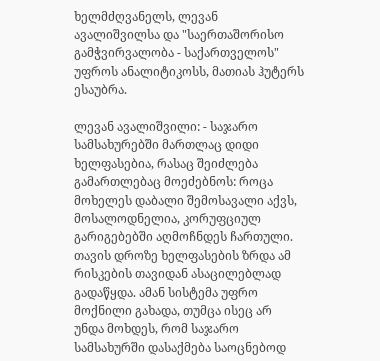ხელმძღვანელს, ლევან ავალიშვილსა და "საერთაშორისო გამჭვირვალობა - საქართველოს" უფროს ანალიტიკოსს, მათიას ჰუტერს ესაუბრა.

ლევან ავალიშვილი: - საჯარო სამსახურებში მართლაც დიდი ხელფასებია, რასაც შეიძლება გამართლებაც მოეძებნოს: როცა მოხელეს დაბალი შემოსავალი აქვს, მოსალოდნელია, კორუფციულ გარიგებებში აღმოჩნდეს ჩართული. თავის დროზე ხელფასების ზრდა ამ რისკების თავიდან ასაცილებლად გადაწყდა. ამან სისტემა უფრო მოქნილი გახადა, თუმცა ისეც არ უნდა მოხდეს, რომ საჯარო სამსახურში დასაქმება საოცნებოდ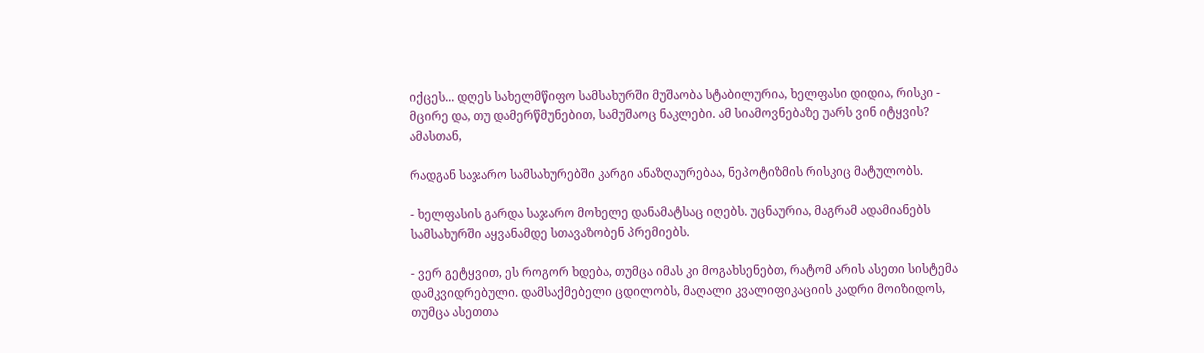იქცეს... დღეს სახელმწიფო სამსახურში მუშაობა სტაბილურია, ხელფასი დიდია, რისკი - მცირე და, თუ დამერწმუნებით, სამუშაოც ნაკლები. ამ სიამოვნებაზე უარს ვინ იტყვის? ამასთან,

რადგან საჯარო სამსახურებში კარგი ანაზღაურებაა, ნეპოტიზმის რისკიც მატულობს.

- ხელფასის გარდა საჯარო მოხელე დანამატსაც იღებს. უცნაურია, მაგრამ ადამიანებს სამსახურში აყვანამდე სთავაზობენ პრემიებს.

- ვერ გეტყვით, ეს როგორ ხდება, თუმცა იმას კი მოგახსენებთ, რატომ არის ასეთი სისტემა დამკვიდრებული. დამსაქმებელი ცდილობს, მაღალი კვალიფიკაციის კადრი მოიზიდოს, თუმცა ასეთთა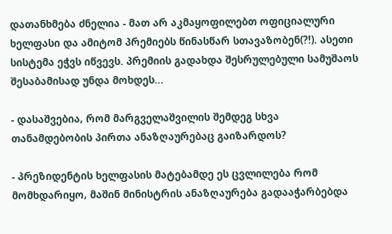დათანხმება ძნელია - მათ არ აკმაყოფილებთ ოფიციალური ხელფასი და ამიტომ პრემიებს წინასწარ სთავაზობენ(?!). ასეთი სისტემა ეჭვს იწვევს. პრემიის გადახდა შესრულებული სამუშაოს შესაბამისად უნდა მოხდეს...

- დასაშვებია, რომ მარგველაშვილის შემდეგ სხვა თანამდებობის პირთა ანაზღაურებაც გაიზარდოს?

- პრეზიდენტის ხელფასის მატებამდე ეს ცვლილება რომ მომხდარიყო, მაშინ მინისტრის ანაზღაურება გადააჭარბებდა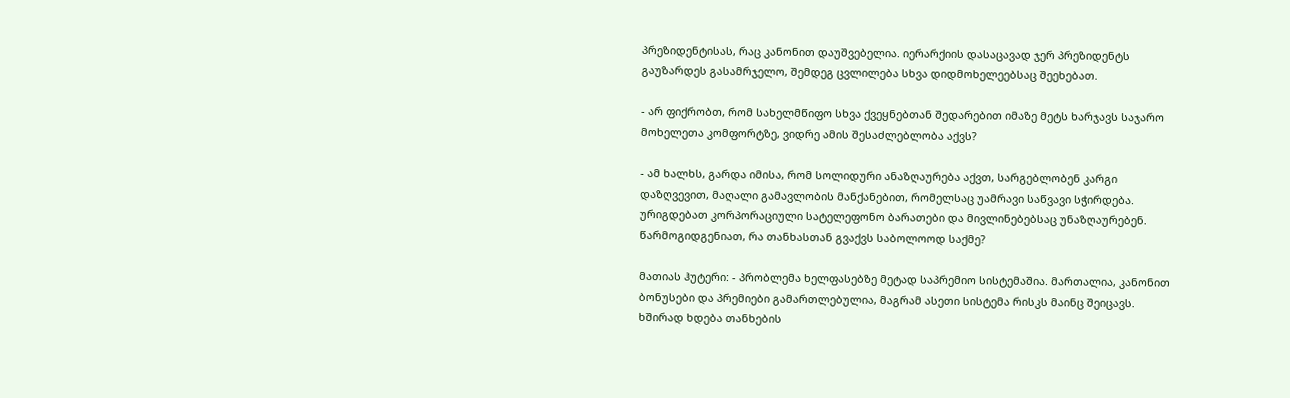პრეზიდენტისას, რაც კანონით დაუშვებელია. იერარქიის დასაცავად ჯერ პრეზიდენტს გაუზარდეს გასამრჯელო, შემდეგ ცვლილება სხვა დიდმოხელეებსაც შეეხებათ.

- არ ფიქრობთ, რომ სახელმწიფო სხვა ქვეყნებთან შედარებით იმაზე მეტს ხარჯავს საჯარო მოხელეთა კომფორტზე, ვიდრე ამის შესაძლებლობა აქვს?

- ამ ხალხს, გარდა იმისა, რომ სოლიდური ანაზღაურება აქვთ, სარგებლობენ კარგი დაზღვევით, მაღალი გამავლობის მანქანებით, რომელსაც უამრავი საწვავი სჭირდება. ურიგდებათ კორპორაციული სატელეფონო ბარათები და მივლინებებსაც უნაზღაურებენ. წარმოგიდგენიათ, რა თანხასთან გვაქვს საბოლოოდ საქმე?

მათიას ჰუტერი: - პრობლემა ხელფასებზე მეტად საპრემიო სისტემაშია. მართალია, კანონით ბონუსები და პრემიები გამართლებულია, მაგრამ ასეთი სისტემა რისკს მაინც შეიცავს. ხშირად ხდება თანხების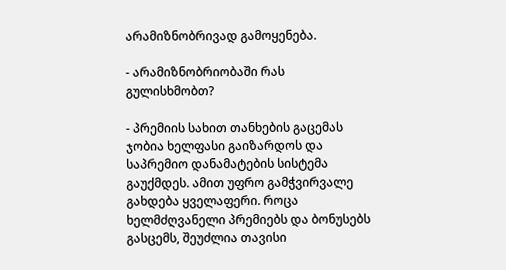არამიზნობრივად გამოყენება.

- არამიზნობრიობაში რას გულისხმობთ?

- პრემიის სახით თანხების გაცემას ჯობია ხელფასი გაიზარდოს და საპრემიო დანამატების სისტემა გაუქმდეს. ამით უფრო გამჭვირვალე გახდება ყველაფერი. როცა ხელმძღვანელი პრემიებს და ბონუსებს გასცემს, შეუძლია თავისი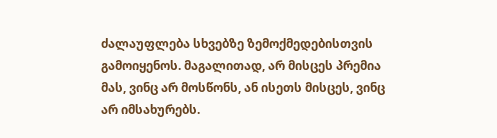ძალაუფლება სხვებზე ზემოქმედებისთვის გამოიყენოს. მაგალითად, არ მისცეს პრემია მას, ვინც არ მოსწონს, ან ისეთს მისცეს, ვინც არ იმსახურებს.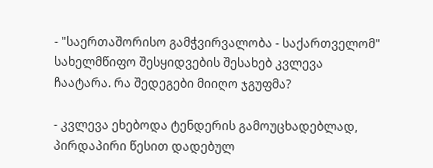- "საერთაშორისო გამჭვირვალობა - საქართველომ" სახელმწიფო შესყიდვების შესახებ კვლევა ჩაატარა. რა შედეგები მიიღო ჯგუფმა?

- კვლევა ეხებოდა ტენდერის გამოუცხადებლად, პირდაპირი წესით დადებულ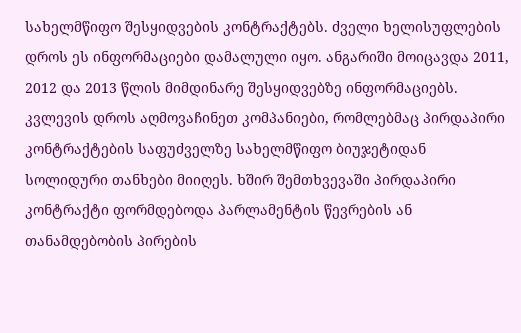სახელმწიფო შესყიდვების კონტრაქტებს. ძველი ხელისუფლების დროს ეს ინფორმაციები დამალული იყო. ანგარიში მოიცავდა 2011, 2012 და 2013 წლის მიმდინარე შესყიდვებზე ინფორმაციებს. კვლევის დროს აღმოვაჩინეთ კომპანიები, რომლებმაც პირდაპირი კონტრაქტების საფუძველზე სახელმწიფო ბიუჯეტიდან სოლიდური თანხები მიიღეს. ხშირ შემთხვევაში პირდაპირი კონტრაქტი ფორმდებოდა პარლამენტის წევრების ან თანამდებობის პირების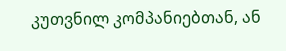კუთვნილ კომპანიებთან, ან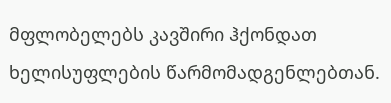მფლობელებს კავშირი ჰქონდათ ხელისუფლების წარმომადგენლებთან.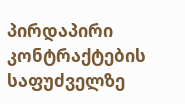პირდაპირი კონტრაქტების საფუძველზე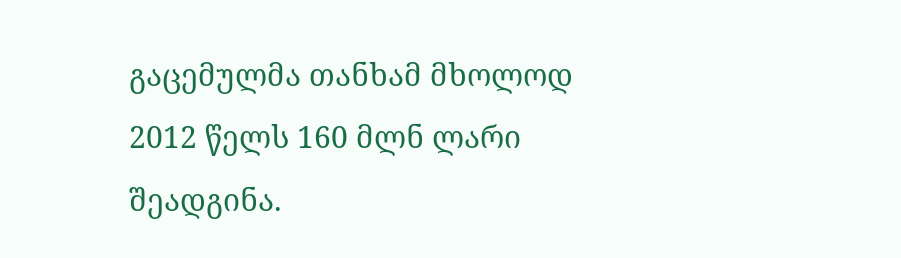გაცემულმა თანხამ მხოლოდ 2012 წელს 160 მლნ ლარი შეადგინა.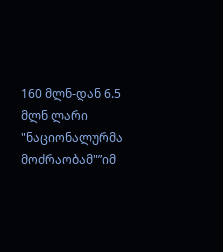160 მლნ-დან 6.5 მლნ ლარი "ნაციონალურმა მოძრაობამ"”იმ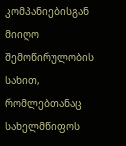კომპანიებისგან მიიღო შემოწირულობის სახით, რომლებთანაც სახელმწიფოს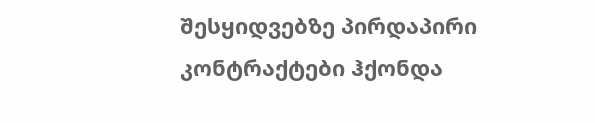შესყიდვებზე პირდაპირი კონტრაქტები ჰქონდა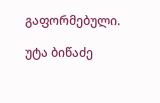გაფორმებული.

უტა ბიწაძე